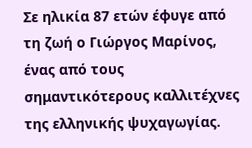Σε ηλικία 87 ετών έφυγε από τη ζωή ο Γιώργος Μαρίνος, ένας από τους σημαντικότερους καλλιτέχνες της ελληνικής ψυχαγωγίας.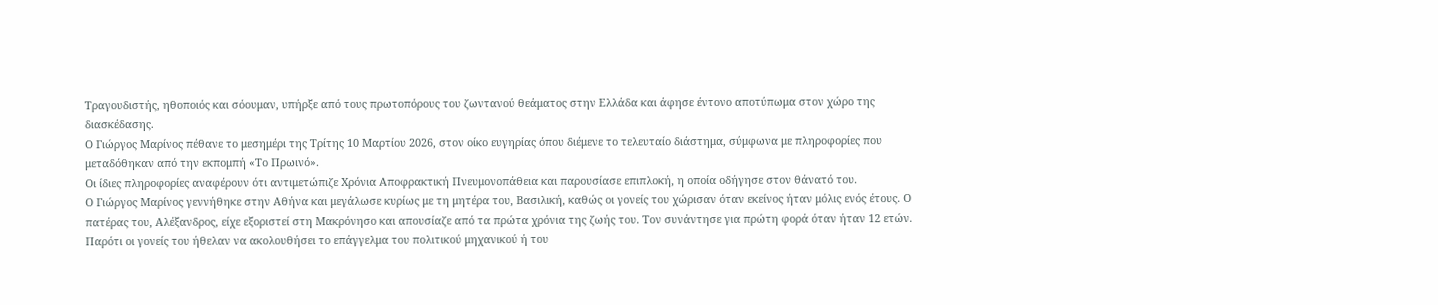Τραγουδιστής, ηθοποιός και σόουμαν, υπήρξε από τους πρωτοπόρους του ζωντανού θεάματος στην Ελλάδα και άφησε έντονο αποτύπωμα στον χώρο της διασκέδασης.
Ο Γιώργος Μαρίνος πέθανε το μεσημέρι της Τρίτης 10 Μαρτίου 2026, στον οίκο ευγηρίας όπου διέμενε το τελευταίο διάστημα, σύμφωνα με πληροφορίες που μεταδόθηκαν από την εκπομπή «Το Πρωινό».
Οι ίδιες πληροφορίες αναφέρουν ότι αντιμετώπιζε Χρόνια Αποφρακτική Πνευμονοπάθεια και παρουσίασε επιπλοκή, η οποία οδήγησε στον θάνατό του.
Ο Γιώργος Μαρίνος γεννήθηκε στην Αθήνα και μεγάλωσε κυρίως με τη μητέρα του, Βασιλική, καθώς οι γονείς του χώρισαν όταν εκείνος ήταν μόλις ενός έτους. Ο πατέρας του, Αλέξανδρος, είχε εξοριστεί στη Μακρόνησο και απουσίαζε από τα πρώτα χρόνια της ζωής του. Τον συνάντησε για πρώτη φορά όταν ήταν 12 ετών.
Παρότι οι γονείς του ήθελαν να ακολουθήσει το επάγγελμα του πολιτικού μηχανικού ή του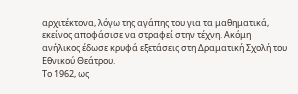αρχιτέκτονα, λόγω της αγάπης του για τα μαθηματικά, εκείνος αποφάσισε να στραφεί στην τέχνη. Ακόμη ανήλικος έδωσε κρυφά εξετάσεις στη Δραματική Σχολή του Εθνικού Θεάτρου.
Το 1962, ως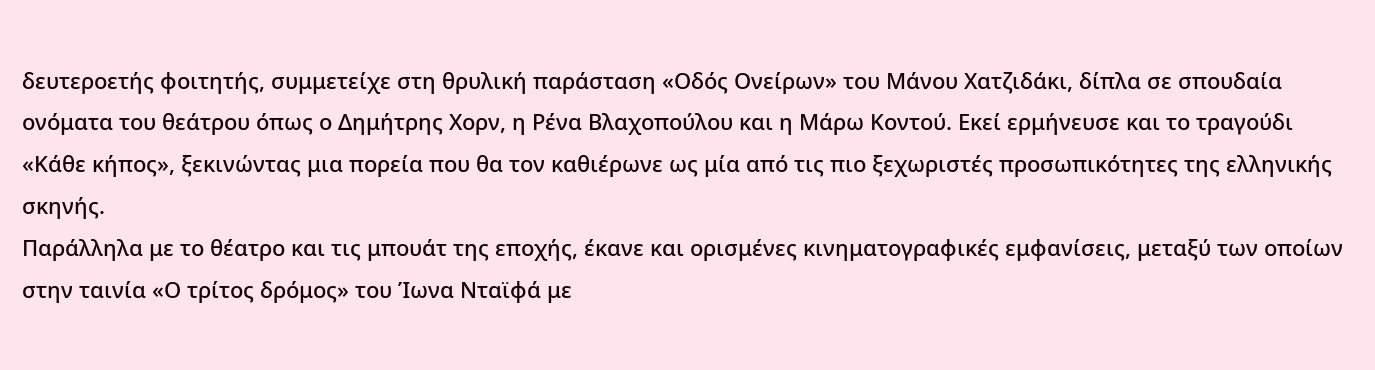δευτεροετής φοιτητής, συμμετείχε στη θρυλική παράσταση «Οδός Ονείρων» του Μάνου Χατζιδάκι, δίπλα σε σπουδαία ονόματα του θεάτρου όπως ο Δημήτρης Χορν, η Ρένα Βλαχοπούλου και η Μάρω Κοντού. Εκεί ερμήνευσε και το τραγούδι «Κάθε κήπος», ξεκινώντας μια πορεία που θα τον καθιέρωνε ως μία από τις πιο ξεχωριστές προσωπικότητες της ελληνικής σκηνής.
Παράλληλα με το θέατρο και τις μπουάτ της εποχής, έκανε και ορισμένες κινηματογραφικές εμφανίσεις, μεταξύ των οποίων στην ταινία «Ο τρίτος δρόμος» του Ίωνα Νταϊφά με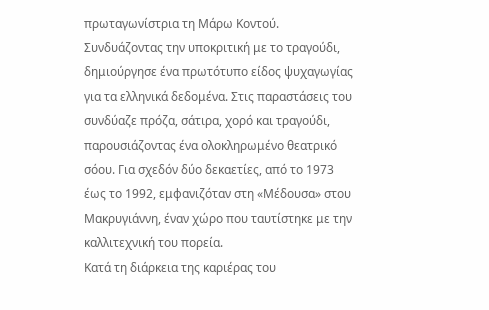πρωταγωνίστρια τη Μάρω Κοντού.
Συνδυάζοντας την υποκριτική με το τραγούδι, δημιούργησε ένα πρωτότυπο είδος ψυχαγωγίας για τα ελληνικά δεδομένα. Στις παραστάσεις του συνδύαζε πρόζα, σάτιρα, χορό και τραγούδι, παρουσιάζοντας ένα ολοκληρωμένο θεατρικό σόου. Για σχεδόν δύο δεκαετίες, από το 1973 έως το 1992, εμφανιζόταν στη «Μέδουσα» στου Μακρυγιάννη, έναν χώρο που ταυτίστηκε με την καλλιτεχνική του πορεία.
Κατά τη διάρκεια της καριέρας του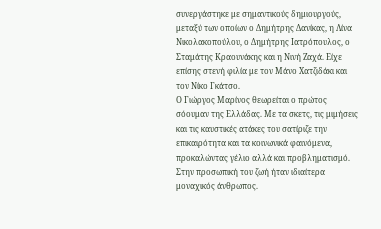συνεργάστηκε με σημαντικούς δημιουργούς, μεταξύ των οποίων ο Δημήτρης Δανίκας, η Λίνα Νικολακοπούλου, ο Δημήτρης Ιατρόπουλος, ο Σταμάτης Κραουνάκης και η Νινή Ζαχά. Είχε επίσης στενή φιλία με τον Μάνο Χατζιδάκι και τον Νίκο Γκάτσο.
Ο Γιώργος Μαρίνος θεωρείται ο πρώτος σόουμαν της Ελλάδας. Με τα σκετς, τις μιμήσεις και τις καυστικές ατάκες του σατίριζε την επικαιρότητα και τα κοινωνικά φαινόμενα, προκαλώντας γέλιο αλλά και προβληματισμό.
Στην προσωπική του ζωή ήταν ιδιαίτερα μοναχικός άνθρωπος.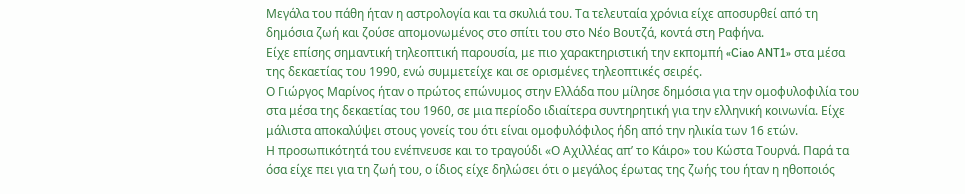Μεγάλα του πάθη ήταν η αστρολογία και τα σκυλιά του. Τα τελευταία χρόνια είχε αποσυρθεί από τη δημόσια ζωή και ζούσε απομονωμένος στο σπίτι του στο Νέο Βουτζά, κοντά στη Ραφήνα.
Είχε επίσης σημαντική τηλεοπτική παρουσία, με πιο χαρακτηριστική την εκπομπή «Ciao ANT1» στα μέσα της δεκαετίας του 1990, ενώ συμμετείχε και σε ορισμένες τηλεοπτικές σειρές.
Ο Γιώργος Μαρίνος ήταν ο πρώτος επώνυμος στην Ελλάδα που μίλησε δημόσια για την ομοφυλοφιλία του στα μέσα της δεκαετίας του 1960, σε μια περίοδο ιδιαίτερα συντηρητική για την ελληνική κοινωνία. Είχε μάλιστα αποκαλύψει στους γονείς του ότι είναι ομοφυλόφιλος ήδη από την ηλικία των 16 ετών.
Η προσωπικότητά του ενέπνευσε και το τραγούδι «Ο Αχιλλέας απ’ το Κάιρο» του Κώστα Τουρνά. Παρά τα όσα είχε πει για τη ζωή του, ο ίδιος είχε δηλώσει ότι ο μεγάλος έρωτας της ζωής του ήταν η ηθοποιός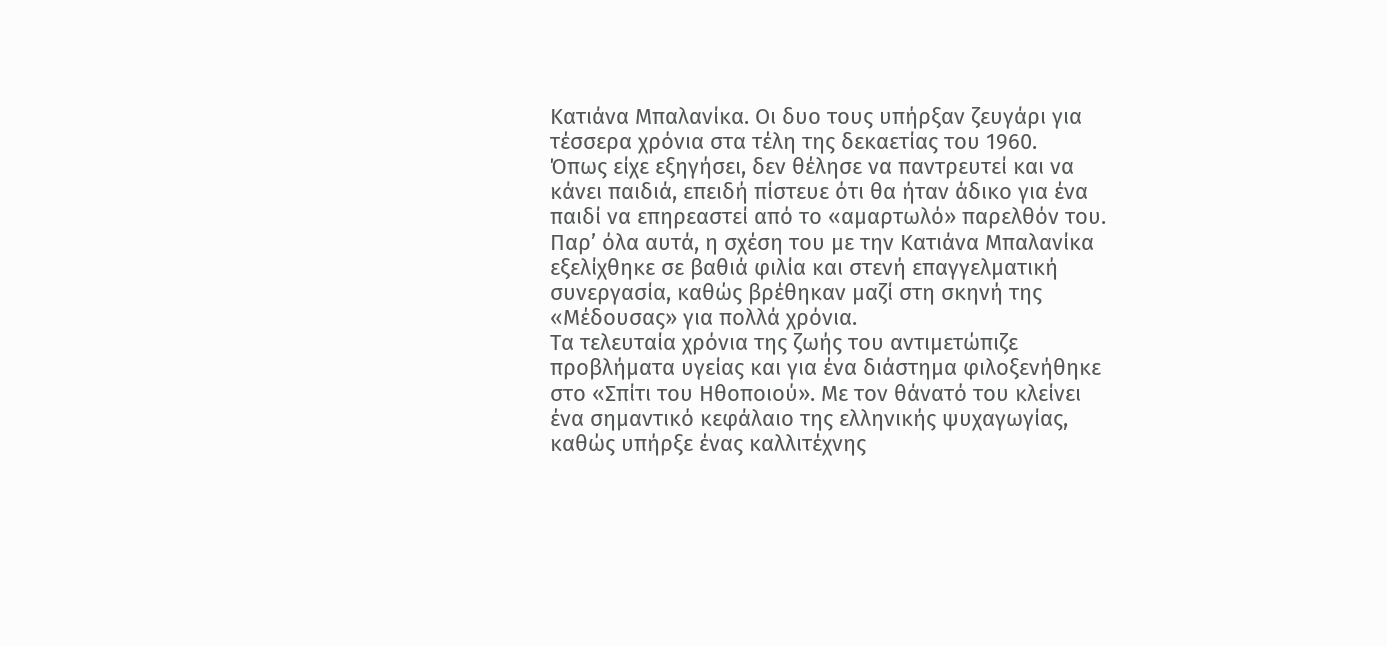Κατιάνα Μπαλανίκα. Οι δυο τους υπήρξαν ζευγάρι για τέσσερα χρόνια στα τέλη της δεκαετίας του 1960.
Όπως είχε εξηγήσει, δεν θέλησε να παντρευτεί και να κάνει παιδιά, επειδή πίστευε ότι θα ήταν άδικο για ένα παιδί να επηρεαστεί από το «αμαρτωλό» παρελθόν του. Παρ’ όλα αυτά, η σχέση του με την Κατιάνα Μπαλανίκα εξελίχθηκε σε βαθιά φιλία και στενή επαγγελματική συνεργασία, καθώς βρέθηκαν μαζί στη σκηνή της «Μέδουσας» για πολλά χρόνια.
Τα τελευταία χρόνια της ζωής του αντιμετώπιζε προβλήματα υγείας και για ένα διάστημα φιλοξενήθηκε στο «Σπίτι του Ηθοποιού». Με τον θάνατό του κλείνει ένα σημαντικό κεφάλαιο της ελληνικής ψυχαγωγίας, καθώς υπήρξε ένας καλλιτέχνης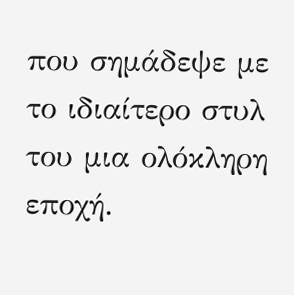που σημάδεψε με το ιδιαίτερο στυλ του μια ολόκληρη εποχή.